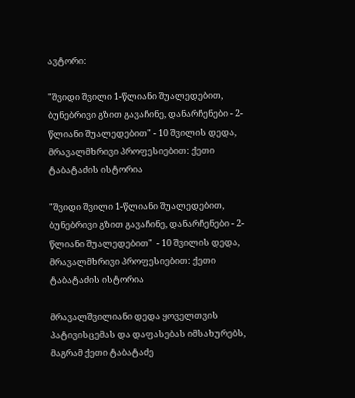ავტორი:

"შვიდი შვილი 1-წლიანი შუალედებით, ბუნებრივი გზით გავაჩინე, დანარჩენები - 2-წლიანი შუალედებით" - 10 შვილის დედა, მრავალმხრივი პროფესიებით: ქეთი ტაბატაძის ისტორია

"შვიდი შვილი 1-წლიანი შუალედებით, ბუნებრივი გზით გავაჩინე, დანარჩენები - 2-წლიანი შუალედებით"  - 10 შვილის დედა, მრავალმხრივი პროფესიებით: ქეთი ტაბატაძის ისტორია

მრავალშვილიანი დედა ყოველთვის პატივისცემას და დაფასებას იმსახურებს, მაგრამ ქეთი ტაბატაძე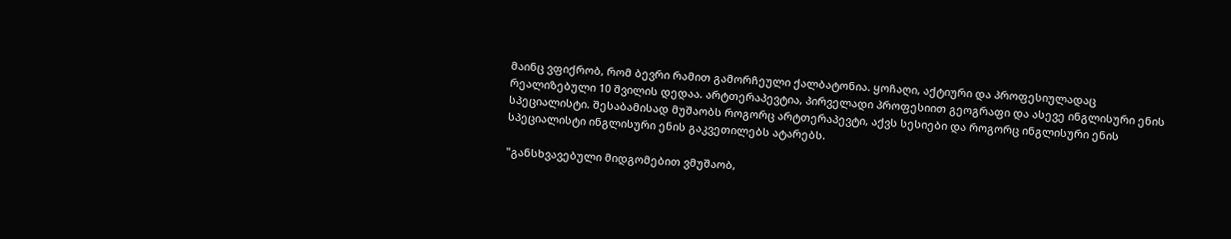მაინც ვფიქრობ, რომ ბევრი რამით გამორჩეული ქალბატონია. ყოჩაღი, აქტიური და პროფესიულადაც რეალიზებული 10 შვილის დედაა. არტთერაპევტია, პირველადი პროფესიით გეოგრაფი და ასევე ინგლისური ენის სპეციალისტი. შესაბამისად მუშაობს როგორც არტთერაპევტი, აქვს სესიები და როგორც ინგლისური ენის სპეციალისტი ინგლისური ენის გაკვეთილებს ატარებს.

"განსხვავებული მიდგომებით ვმუშაობ,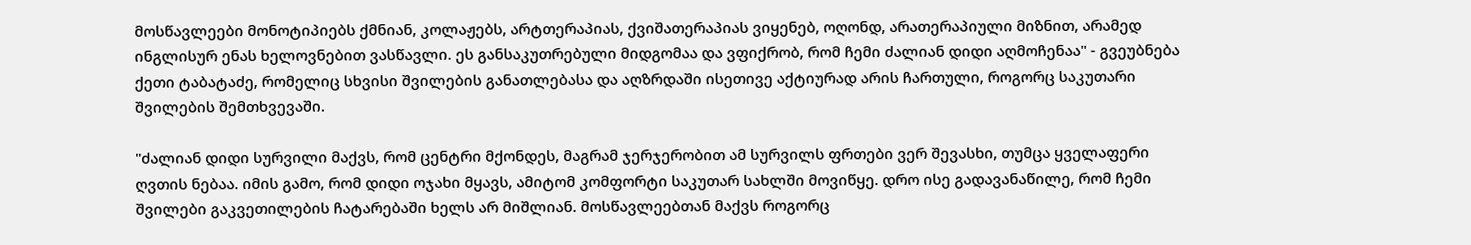მოსწავლეები მონოტიპიებს ქმნიან, კოლაჟებს, არტთერაპიას, ქვიშათერაპიას ვიყენებ, ოღონდ, არათერაპიული მიზნით, არამედ ინგლისურ ენას ხელოვნებით ვასწავლი. ეს განსაკუთრებული მიდგომაა და ვფიქრობ, რომ ჩემი ძალიან დიდი აღმოჩენაა" - გვეუბნება ქეთი ტაბატაძე, რომელიც სხვისი შვილების განათლებასა და აღზრდაში ისეთივე აქტიურად არის ჩართული, როგორც საკუთარი შვილების შემთხვევაში.

"ძალიან დიდი სურვილი მაქვს, რომ ცენტრი მქონდეს, მაგრამ ჯერჯერობით ამ სურვილს ფრთები ვერ შევასხი, თუმცა ყველაფერი ღვთის ნებაა. იმის გამო, რომ დიდი ოჯახი მყავს, ამიტომ კომფორტი საკუთარ სახლში მოვიწყე. დრო ისე გადავანაწილე, რომ ჩემი შვილები გაკვეთილების ჩატარებაში ხელს არ მიშლიან. მოსწავლეებთან მაქვს როგორც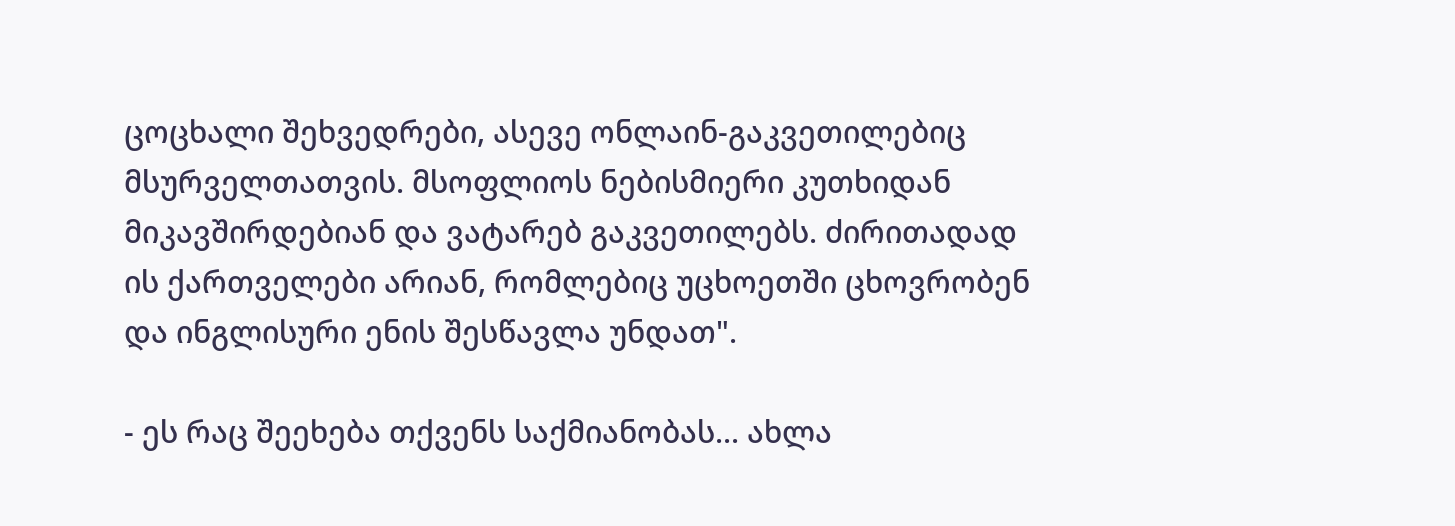ცოცხალი შეხვედრები, ასევე ონლაინ-გაკვეთილებიც მსურველთათვის. მსოფლიოს ნებისმიერი კუთხიდან მიკავშირდებიან და ვატარებ გაკვეთილებს. ძირითადად ის ქართველები არიან, რომლებიც უცხოეთში ცხოვრობენ და ინგლისური ენის შესწავლა უნდათ".

- ეს რაც შეეხება თქვენს საქმიანობას... ახლა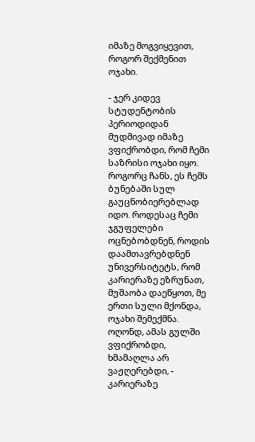იმაზე მოგვიყევით, როგორ შექმენით ოჯახი.

- ჯერ კიდევ სტუდენტობის პერიოდიდან მუდმივად იმაზე ვფიქრობდი, რომ ჩემი საზრისი ოჯახი იყო. როგორც ჩანს, ეს ჩემს ბუნებაში სულ გაუცნობიერებლად იდო. როდესაც ჩემი ჯგუფელები ოცნებობდნენ, როდის დაამთავრებდნენ უნივერსიტეტს, რომ კარიერაზე ეზრუნათ, მუშაობა დაეწყოთ, მე ერთი სული მქონდა, ოჯახი შემექმნა. ოღონდ, ამას გულში ვფიქრობდი, ხმამაღლა არ ვაჟღერებდი, - კარიერაზე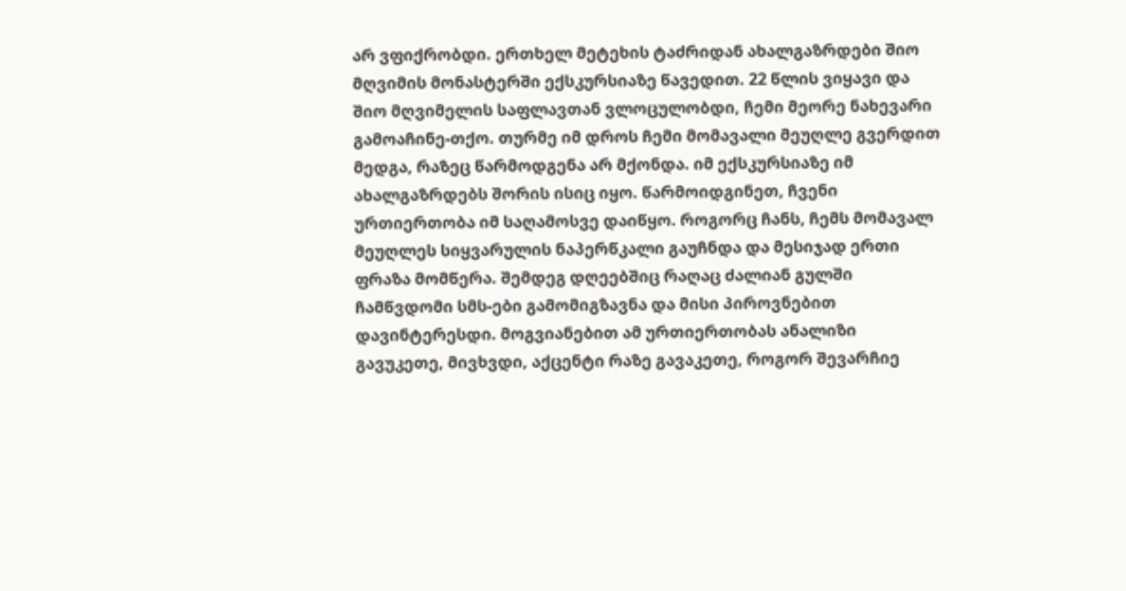არ ვფიქრობდი. ერთხელ მეტეხის ტაძრიდან ახალგაზრდები შიო მღვიმის მონასტერში ექსკურსიაზე წავედით. 22 წლის ვიყავი და შიო მღვიმელის საფლავთან ვლოცულობდი, ჩემი მეორე ნახევარი გამოაჩინე-თქო. თურმე იმ დროს ჩემი მომავალი მეუღლე გვერდით მედგა, რაზეც წარმოდგენა არ მქონდა. იმ ექსკურსიაზე იმ ახალგაზრდებს შორის ისიც იყო. წარმოიდგინეთ, ჩვენი ურთიერთობა იმ საღამოსვე დაიწყო. როგორც ჩანს, ჩემს მომავალ მეუღლეს სიყვარულის ნაპერწკალი გაუჩნდა და მესიჯად ერთი ფრაზა მომწერა. შემდეგ დღეებშიც რაღაც ძალიან გულში ჩამწვდომი სმს-ები გამომიგზავნა და მისი პიროვნებით დავინტერესდი. მოგვიანებით ამ ურთიერთობას ანალიზი გავუკეთე, მივხვდი, აქცენტი რაზე გავაკეთე, როგორ შევარჩიე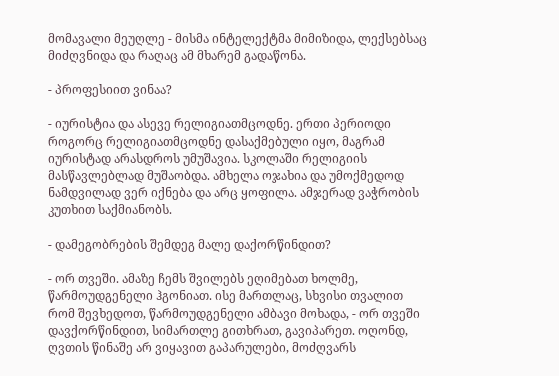მომავალი მეუღლე - მისმა ინტელექტმა მიმიზიდა, ლექსებსაც მიძღვნიდა და რაღაც ამ მხარემ გადაწონა.

- პროფესიით ვინაა?

- იურისტია და ასევე რელიგიათმცოდნე. ერთი პერიოდი როგორც რელიგიათმცოდნე დასაქმებული იყო, მაგრამ იურისტად არასდროს უმუშავია. სკოლაში რელიგიის მასწავლებლად მუშაობდა. ამხელა ოჯახია და უმოქმედოდ ნამდვილად ვერ იქნება და არც ყოფილა. ამჯერად ვაჭრობის კუთხით საქმიანობს.

- დამეგობრების შემდეგ მალე დაქორწინდით?

- ორ თვეში. ამაზე ჩემს შვილებს ეღიმებათ ხოლმე, წარმოუდგენელი ჰგონიათ. ისე მართლაც, სხვისი თვალით რომ შევხედოთ, წარმოუდგენელი ამბავი მოხადა, - ორ თვეში დავქორწინდით, სიმართლე გითხრათ, გავიპარეთ. ოღონდ, ღვთის წინაშე არ ვიყავით გაპარულები, მოძღვარს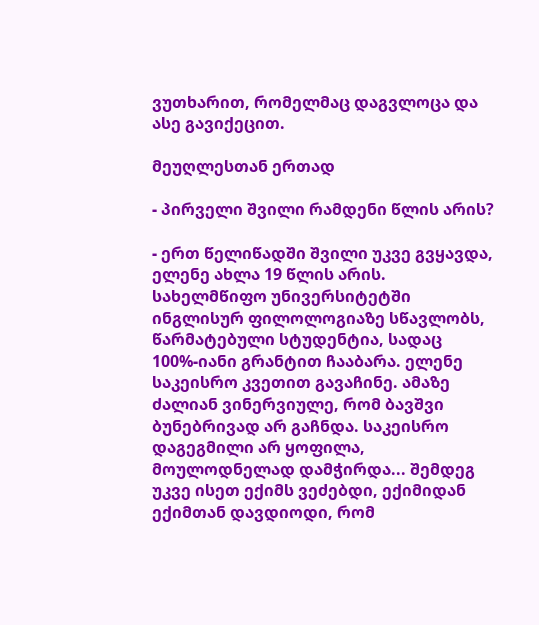ვუთხარით, რომელმაც დაგვლოცა და ასე გავიქეცით.

მეუღლესთან ერთად

- პირველი შვილი რამდენი წლის არის?

- ერთ წელიწადში შვილი უკვე გვყავდა, ელენე ახლა 19 წლის არის. სახელმწიფო უნივერსიტეტში ინგლისურ ფილოლოგიაზე სწავლობს, წარმატებული სტუდენტია, სადაც 100%-იანი გრანტით ჩააბარა. ელენე საკეისრო კვეთით გავაჩინე. ამაზე ძალიან ვინერვიულე, რომ ბავშვი ბუნებრივად არ გაჩნდა. საკეისრო დაგეგმილი არ ყოფილა, მოულოდნელად დამჭირდა... შემდეგ უკვე ისეთ ექიმს ვეძებდი, ექიმიდან ექიმთან დავდიოდი, რომ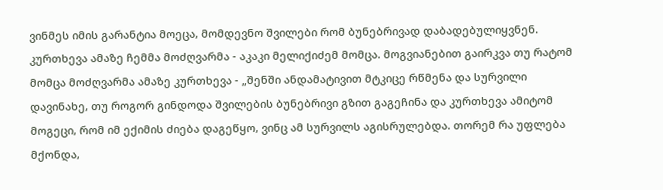ვინმეს იმის გარანტია მოეცა, მომდევნო შვილები რომ ბუნებრივად დაბადებულიყვნენ. კურთხევა ამაზე ჩემმა მოძღვარმა - აკაკი მელიქიძემ მომცა. მოგვიანებით გაირკვა თუ რატომ მომცა მოძღვარმა ამაზე კურთხევა - „შენში ანდამატივით მტკიცე რწმენა და სურვილი დავინახე, თუ როგორ გინდოდა შვილების ბუნებრივი გზით გაგეჩინა და კურთხევა ამიტომ მოგეცი, რომ იმ ექიმის ძიება დაგეწყო, ვინც ამ სურვილს აგისრულებდა. თორემ რა უფლება მქონდა,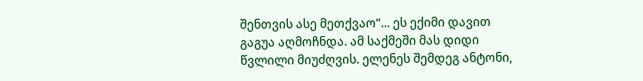შენთვის ასე მეთქვაო“... ეს ექიმი დავით გაგუა აღმოჩნდა. ამ საქმეში მას დიდი წვლილი მიუძღვის. ელენეს შემდეგ ანტონი,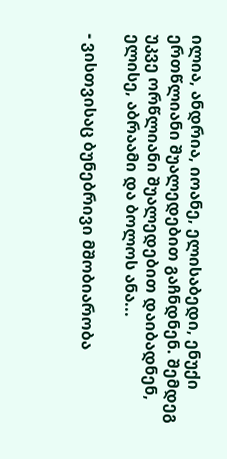ილია, ანდრია, იოანე, ელისაბედი, ენუქი ერთწლიანი შუალედებით გაჩნდნენ. შემდეგ უკვე ორწლიანი შუალედებით დაიბადნენ, ელისე, აბრაამი და ბოლოს ანა...

- ვისთვისაც ბუნებრივი მშობიარობა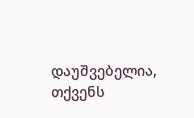დაუშვებელია, თქვენს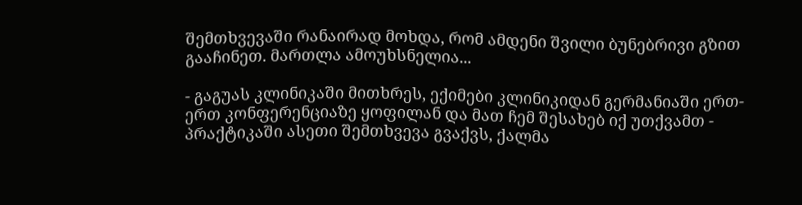შემთხვევაში რანაირად მოხდა, რომ ამდენი შვილი ბუნებრივი გზით გააჩინეთ. მართლა ამოუხსნელია...

- გაგუას კლინიკაში მითხრეს, ექიმები კლინიკიდან გერმანიაში ერთ-ერთ კონფერენციაზე ყოფილან და მათ ჩემ შესახებ იქ უთქვამთ - პრაქტიკაში ასეთი შემთხვევა გვაქვს, ქალმა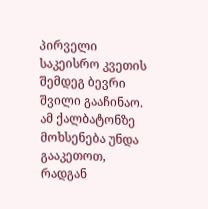პირველი საკეისრო კვეთის შემდეგ ბევრი შვილი გააჩინაო. ამ ქალბატონზე მოხსენება უნდა გააკეთოთ, რადგან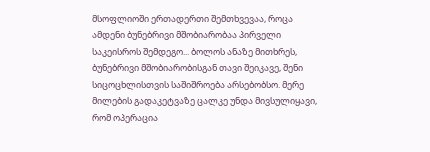მსოფლიოში ერთადერთი შემთხვევაა, როცა ამდენი ბუნებრივი მშობიარობაა პირველი საკეისროს შემდეგო... ბოლოს ანაზე მითხრეს, ბუნებრივი მშობიარობისგან თავი შეიკავე, შენი სიცოცხლისთვის საშიშროება არსებობსო. მერე მილების გადაკეტვაზე ცალკე უნდა მივსულიყავი, რომ ოპერაცია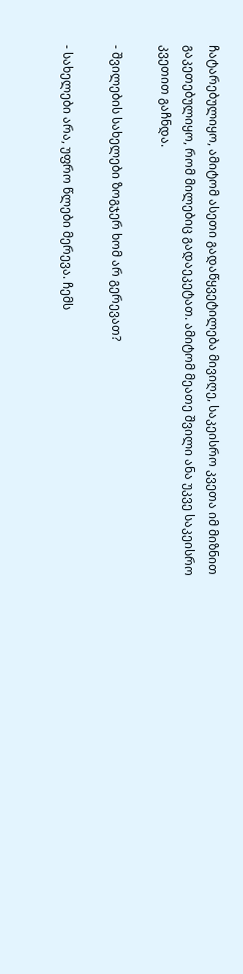ჩატარებულიყო, ამიტომ ასეთი გადაწყვეტილება მივიღე, საკეისრო კვეთა იმ მიზნით გაკეთებულიყო, რომ მილებიც გადაეკეტათ. ამიტომ მეათე შვილი ანა უკვე საკეისრო კვეთით გაჩნდა.

- შვილების სახელები ზოგჯერ ხომ არ გერევათ?

- სახელები არა, უფრო წლები მერევა. ჩემს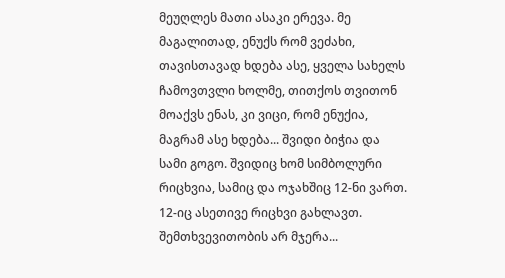მეუღლეს მათი ასაკი ერევა. მე მაგალითად, ენუქს რომ ვეძახი, თავისთავად ხდება ასე, ყველა სახელს ჩამოვთვლი ხოლმე, თითქოს თვითონ მოაქვს ენას, კი ვიცი, რომ ენუქია, მაგრამ ასე ხდება... შვიდი ბიჭია და სამი გოგო. შვიდიც ხომ სიმბოლური რიცხვია, სამიც და ოჯახშიც 12-ნი ვართ. 12-იც ასეთივე რიცხვი გახლავთ. შემთხვევითობის არ მჯერა...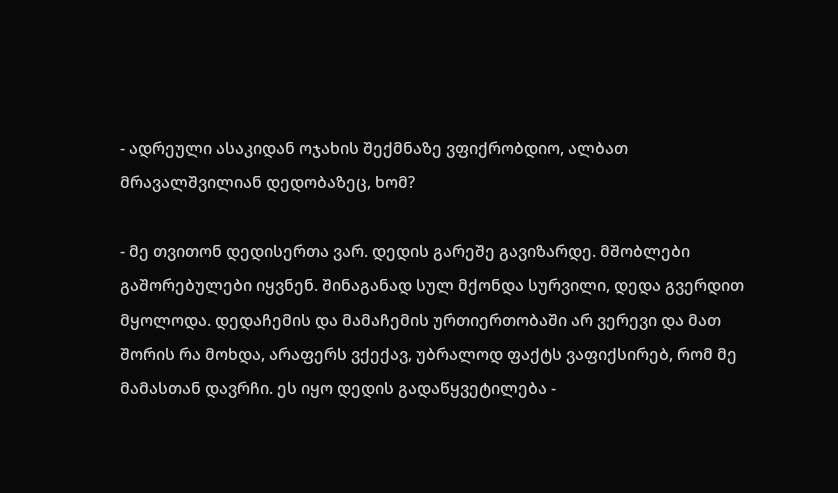- ადრეული ასაკიდან ოჯახის შექმნაზე ვფიქრობდიო, ალბათ მრავალშვილიან დედობაზეც, ხომ?

- მე თვითონ დედისერთა ვარ. დედის გარეშე გავიზარდე. მშობლები გაშორებულები იყვნენ. შინაგანად სულ მქონდა სურვილი, დედა გვერდით მყოლოდა. დედაჩემის და მამაჩემის ურთიერთობაში არ ვერევი და მათ შორის რა მოხდა, არაფერს ვქექავ, უბრალოდ ფაქტს ვაფიქსირებ, რომ მე მამასთან დავრჩი. ეს იყო დედის გადაწყვეტილება -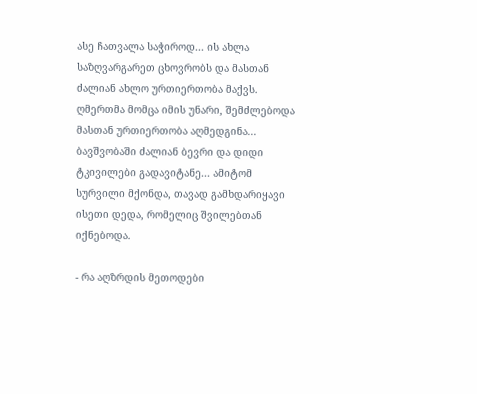ასე ჩათვალა საჭიროდ... ის ახლა საზღვარგარეთ ცხოვრობს და მასთან ძალიან ახლო ურთიერთობა მაქვს. ღმერთმა მომცა იმის უნარი, შემძლებოდა მასთან ურთიერთობა აღმედგინა... ბავშვობაში ძალიან ბევრი და დიდი ტკივილები გადავიტანე... ამიტომ სურვილი მქონდა, თავად გამხდარიყავი ისეთი დედა, რომელიც შვილებთან იქნებოდა.

- რა აღზრდის მეთოდები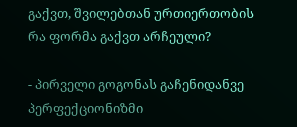გაქვთ, შვილებთან ურთიერთობის რა ფორმა გაქვთ არჩეული?

- პირველი გოგონას გაჩენიდანვე პერფექციონიზმი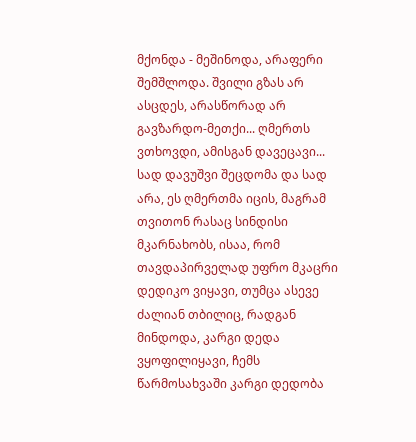მქონდა - მეშინოდა, არაფერი შემშლოდა. შვილი გზას არ ასცდეს, არასწორად არ გავზარდო-მეთქი... ღმერთს ვთხოვდი, ამისგან დავეცავი... სად დავუშვი შეცდომა და სად არა, ეს ღმერთმა იცის, მაგრამ თვითონ რასაც სინდისი მკარნახობს, ისაა, რომ თავდაპირველად უფრო მკაცრი დედიკო ვიყავი, თუმცა ასევე ძალიან თბილიც, რადგან მინდოდა, კარგი დედა ვყოფილიყავი, ჩემს წარმოსახვაში კარგი დედობა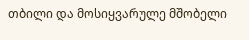თბილი და მოსიყვარულე მშობელი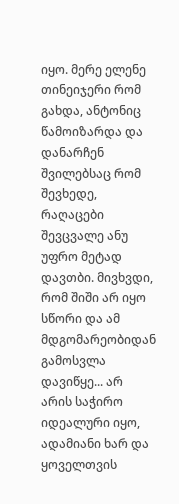იყო. მერე ელენე თინეიჯერი რომ გახდა, ანტონიც წამოიზარდა და დანარჩენ შვილებსაც რომ შევხედე, რაღაცები შევცვალე ანუ უფრო მეტად დავთბი. მივხვდი, რომ შიში არ იყო სწორი და ამ მდგომარეობიდან გამოსვლა დავიწყე... არ არის საჭირო იდეალური იყო, ადამიანი ხარ და ყოველთვის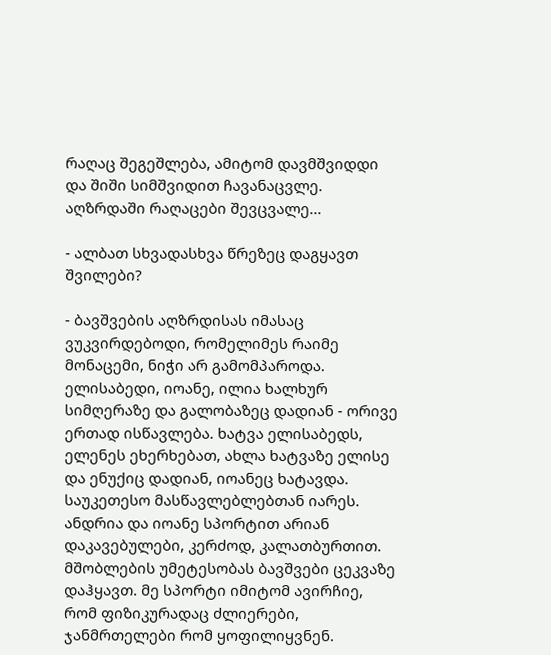რაღაც შეგეშლება, ამიტომ დავმშვიდდი და შიში სიმშვიდით ჩავანაცვლე. აღზრდაში რაღაცები შევცვალე...

- ალბათ სხვადასხვა წრეზეც დაგყავთ შვილები?

- ბავშვების აღზრდისას იმასაც ვუკვირდებოდი, რომელიმეს რაიმე მონაცემი, ნიჭი არ გამომპაროდა. ელისაბედი, იოანე, ილია ხალხურ სიმღერაზე და გალობაზეც დადიან - ორივე ერთად ისწავლება. ხატვა ელისაბედს, ელენეს ეხერხებათ, ახლა ხატვაზე ელისე და ენუქიც დადიან, იოანეც ხატავდა. საუკეთესო მასწავლებლებთან იარეს. ანდრია და იოანე სპორტით არიან დაკავებულები, კერძოდ, კალათბურთით. მშობლების უმეტესობას ბავშვები ცეკვაზე დაჰყავთ. მე სპორტი იმიტომ ავირჩიე, რომ ფიზიკურადაც ძლიერები, ჯანმრთელები რომ ყოფილიყვნენ.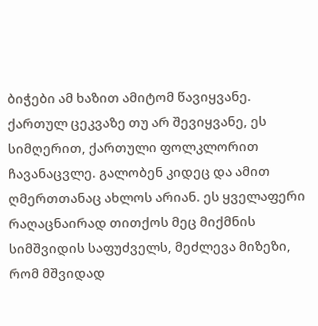ბიჭები ამ ხაზით ამიტომ წავიყვანე. ქართულ ცეკვაზე თუ არ შევიყვანე, ეს სიმღერით, ქართული ფოლკლორით ჩავანაცვლე. გალობენ კიდეც და ამით ღმერთთანაც ახლოს არიან. ეს ყველაფერი რაღაცნაირად თითქოს მეც მიქმნის სიმშვიდის საფუძველს, მეძლევა მიზეზი, რომ მშვიდად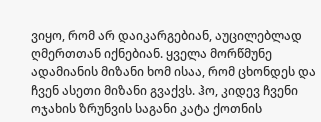ვიყო, რომ არ დაიკარგებიან, აუცილებლად ღმერთთან იქნებიან. ყველა მორწმუნე ადამიანის მიზანი ხომ ისაა, რომ ცხონდეს და ჩვენ ასეთი მიზანი გვაქვს. ჰო, კიდევ ჩვენი ოჯახის ზრუნვის საგანი კატა ქოთნის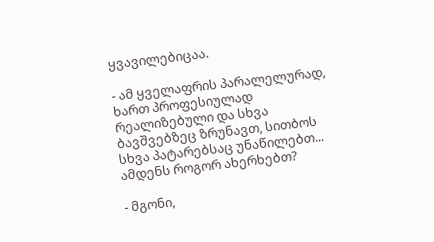ყვავილებიცაა.

- ამ ყველაფრის პარალელურად, ხართ პროფესიულად რეალიზებული და სხვა ბავშვებზეც ზრუნავთ, სითბოს სხვა პატარებსაც უნაწილებთ... ამდენს როგორ ახერხებთ?

- მგონი,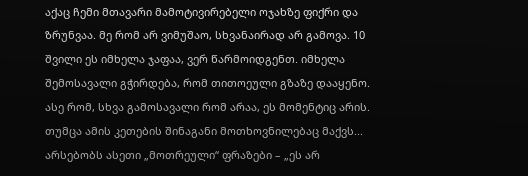აქაც ჩემი მთავარი მამოტივირებელი ოჯახზე ფიქრი და ზრუნვაა. მე რომ არ ვიმუშაო, სხვანაირად არ გამოვა. 10 შვილი ეს იმხელა ჯაფაა, ვერ წარმოიდგენთ. იმხელა შემოსავალი გჭირდება, რომ თითოეული გზაზე დააყენო. ასე რომ, სხვა გამოსავალი რომ არაა, ეს მომენტიც არის. თუმცა ამის კეთების შინაგანი მოთხოვნილებაც მაქვს... არსებობს ასეთი „მოთრეული“ ფრაზები – „ეს არ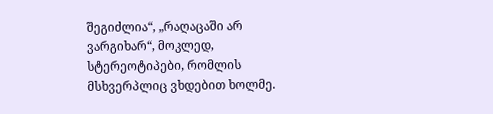შეგიძლია“, „რაღაცაში არ ვარგიხარ“, მოკლედ, სტერეოტიპები, რომლის მსხვერპლიც ვხდებით ხოლმე.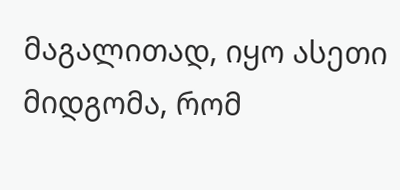მაგალითად, იყო ასეთი მიდგომა, რომ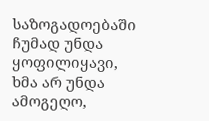საზოგადოებაში ჩუმად უნდა ყოფილიყავი, ხმა არ უნდა ამოგეღო,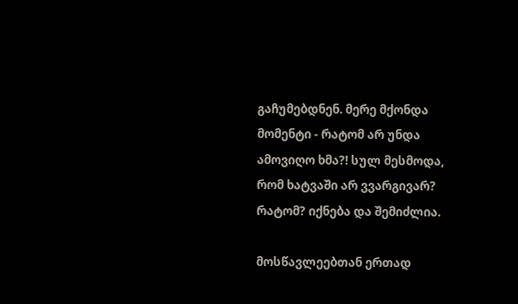გაჩუმებდნენ. მერე მქონდა მომენტი - რატომ არ უნდა ამოვიღო ხმა?! სულ მესმოდა, რომ ხატვაში არ ვვარგივარ? რატომ? იქნება და შემიძლია.

მოსწავლეებთან ერთად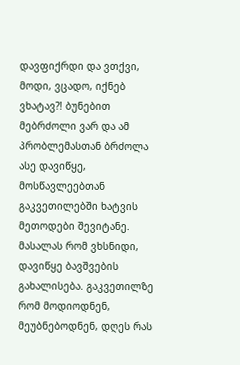დავფიქრდი და ვთქვი, მოდი, ვცადო, იქნებ ვხატავ?! ბუნებით მებრძოლი ვარ და ამ პრობლემასთან ბრძოლა ასე დავიწყე, მოსწავლეებთან გაკვეთილებში ხატვის მეთოდები შევიტანე. მასალას რომ ვხსნიდი, დავიწყე ბავშვების გახალისება. გაკვეთილზე რომ მოდიოდნენ, მეუბნებოდნენ, დღეს რას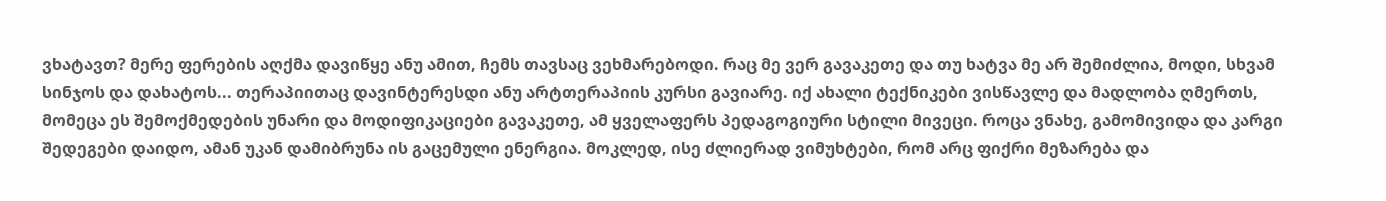ვხატავთ? მერე ფერების აღქმა დავიწყე ანუ ამით, ჩემს თავსაც ვეხმარებოდი. რაც მე ვერ გავაკეთე და თუ ხატვა მე არ შემიძლია, მოდი, სხვამ სინჯოს და დახატოს... თერაპიითაც დავინტერესდი ანუ არტთერაპიის კურსი გავიარე. იქ ახალი ტექნიკები ვისწავლე და მადლობა ღმერთს, მომეცა ეს შემოქმედების უნარი და მოდიფიკაციები გავაკეთე, ამ ყველაფერს პედაგოგიური სტილი მივეცი. როცა ვნახე, გამომივიდა და კარგი შედეგები დაიდო, ამან უკან დამიბრუნა ის გაცემული ენერგია. მოკლედ, ისე ძლიერად ვიმუხტები, რომ არც ფიქრი მეზარება და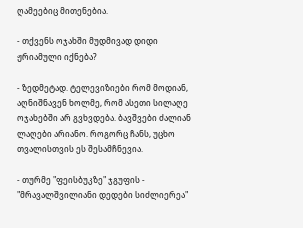ღამეებიც მითენებია.

- თქვენს ოჯახში მუდმივად დიდი ჟრიამული იქნება?

- ზედმეტად. ტელევიზიები რომ მოდიან, აღნიშნავენ ხოლმე, რომ ასეთი სილაღე ოჯახებში არ გვხვდება. ბავშვები ძალიან ლაღები არიანო. როგორც ჩანს, უცხო თვალისთვის ეს შესამჩნევია.

- თურმე "ფეისბუკზე" ჯგუფის - "მრავალშვილიანი დედები სიძლიერეა"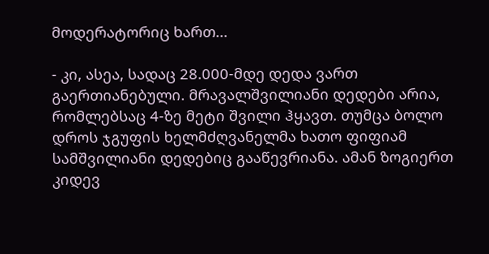მოდერატორიც ხართ...

- კი, ასეა, სადაც 28.000-მდე დედა ვართ გაერთიანებული. მრავალშვილიანი დედები არია, რომლებსაც 4-ზე მეტი შვილი ჰყავთ. თუმცა ბოლო დროს ჯგუფის ხელმძღვანელმა ხათო ფიფიამ სამშვილიანი დედებიც გააწევრიანა. ამან ზოგიერთ კიდევ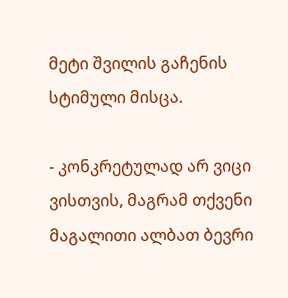მეტი შვილის გაჩენის სტიმული მისცა.

- კონკრეტულად არ ვიცი ვისთვის, მაგრამ თქვენი მაგალითი ალბათ ბევრი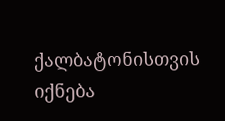ქალბატონისთვის იქნება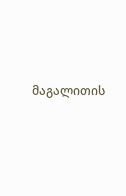მაგალითის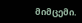მიმცემი.